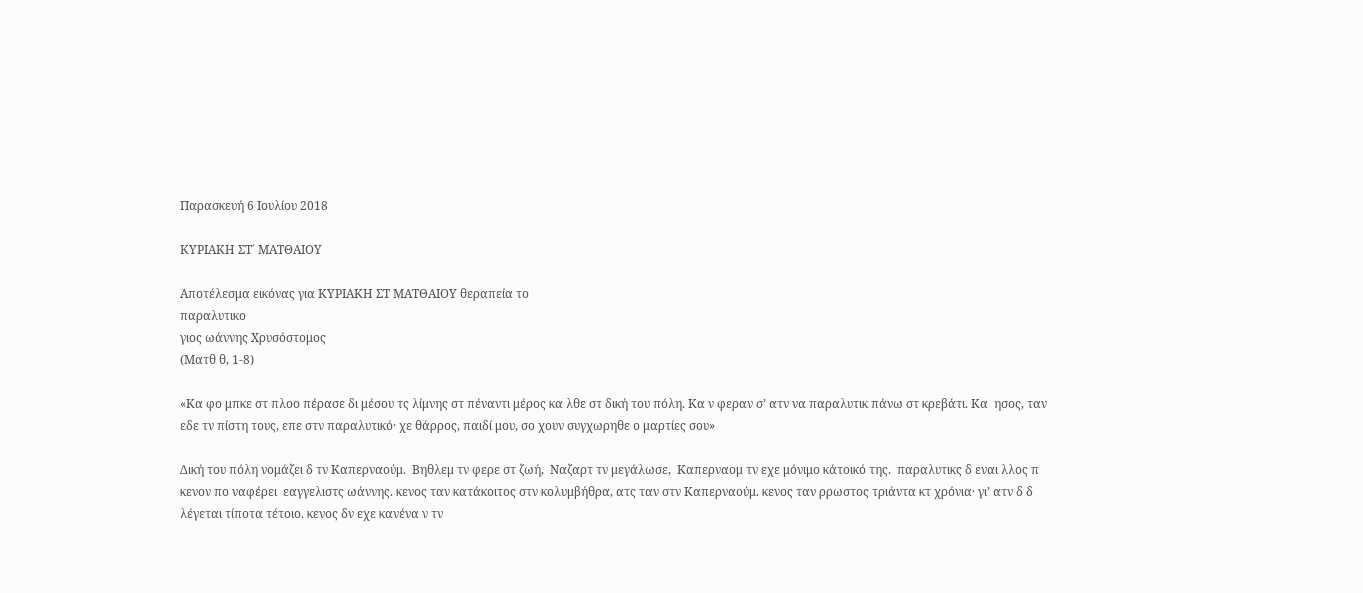Παρασκευή 6 Ιουλίου 2018

ΚΥΡΙΑΚΗ ΣΤ΄ ΜΑΤΘΑΙΟΥ

Αποτέλεσμα εικόνας για ΚΥΡΙΑΚΗ ΣΤ ΜΑΤΘΑΙΟΥ θεραπεία το
παραλυτικο
γιος ωάννης Χρυσόστομος
(Ματθ θ, 1-8)

«Κα φο μπκε στ πλοο πέρασε δι μέσου τς λίμνης στ πέναντι μέρος κα λθε στ δική του πόλη. Κα ν φεραν σ’ ατν να παραλυτικ πάνω στ κρεβάτι. Κα  ησος, ταν εδε τν πίστη τους, επε στν παραλυτικό· χε θάρρος, παιδί μου, σο χουν συγχωρηθε ο μαρτίες σου»

Δική του πόλη νομάζει δ τν Καπερναούμ.  Βηθλεμ τν φερε στ ζωή,  Ναζαρτ τν μεγάλωσε,  Καπερναομ τν εχε μόνιμο κάτοικό της.  παραλυτικς δ εναι λλος π κενον πο ναφέρει  εαγγελιστς ωάννης. κενος ταν κατάκοιτος στν κολυμβήθρα, ατς ταν στν Καπερναούμ. κενος ταν ρρωστος τριάντα κτ χρόνια· γι’ ατν δ δ λέγεται τίποτα τέτοιο. κενος δν εχε κανένα ν τν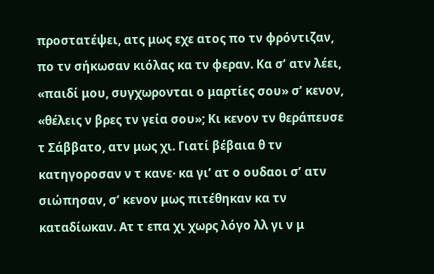προστατέψει, ατς μως εχε ατος πο τν φρόντιζαν, πο τν σήκωσαν κιόλας κα τν φεραν. Κα σ’ ατν λέει, «παιδί μου, συγχωρονται ο μαρτίες σου» σ’ κενον, «θέλεις ν βρες τν γεία σου»; Κι κενον τν θεράπευσε τ Σάββατο, ατν μως χι. Γιατί βέβαια θ τν κατηγοροσαν ν τ κανε· κα γι’ ατ ο ουδαοι σ’ ατν σιώπησαν, σ’ κενον μως πιτέθηκαν κα τν καταδίωκαν. Ατ τ επα χι χωρς λόγο λλ γι ν μ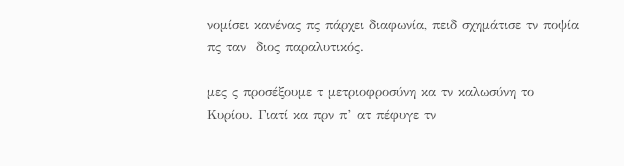νομίσει κανένας πς πάρχει διαφωνία, πειδ σχημάτισε τν ποψία πς ταν  διος παραλυτικός.

μες ς προσέξουμε τ μετριοφροσύνη κα τν καλωσύνη το Κυρίου. Γιατί κα πρν π’ ατ πέφυγε τν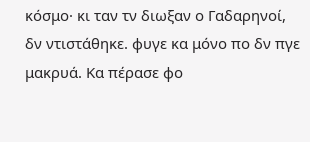κόσμο· κι ταν τν διωξαν ο Γαδαρηνοί, δν ντιστάθηκε. φυγε κα μόνο πο δν πγε μακρυά. Κα πέρασε φο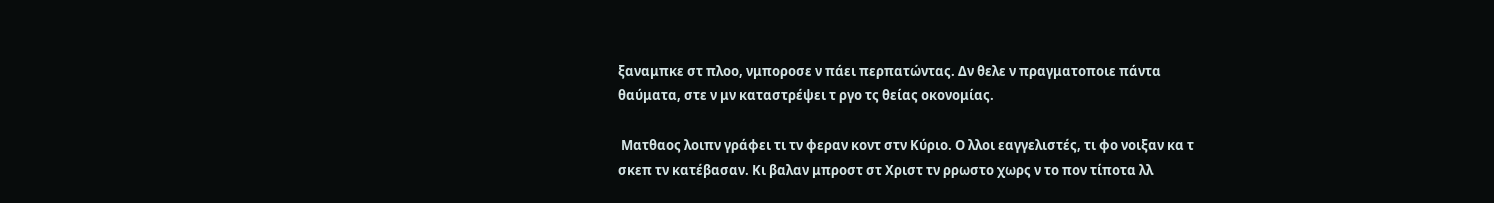ξαναμπκε στ πλοο, νμποροσε ν πάει περπατώντας. Δν θελε ν πραγματοποιε πάντα θαύματα, στε ν μν καταστρέψει τ ργο τς θείας οκονομίας.

 Ματθαος λοιπν γράφει τι τν φεραν κοντ στν Κύριο. Ο λλοι εαγγελιστές, τι φο νοιξαν κα τ σκεπ τν κατέβασαν. Κι βαλαν μπροστ στ Χριστ τν ρρωστο χωρς ν το πον τίποτα λλ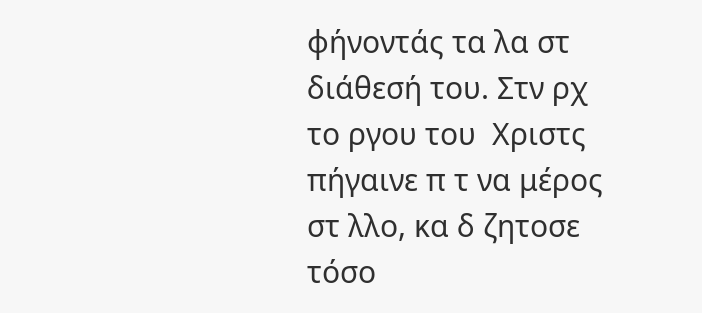φήνοντάς τα λα στ διάθεσή του. Στν ρχ το ργου του  Χριστς πήγαινε π τ να μέρος στ λλο, κα δ ζητοσε τόσο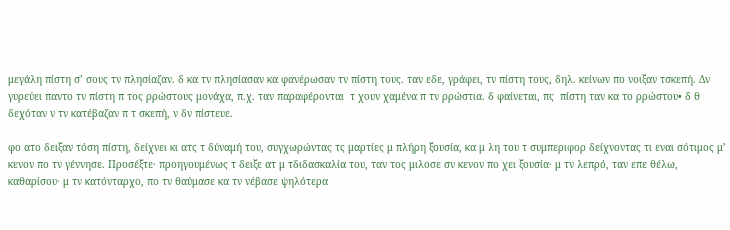μεγάλη πίστη σ’ σους τν πλησίαζαν. δ κα τν πλησίασαν κα φανέρωσαν τν πίστη τους. ταν εδε, γράφει, τν πίστη τους, δηλ. κείνων πο νοιξαν τσκεπή. Δν γυρεύει παντο τν πίστη π τος ρρώστους μονάχα, π.χ. ταν παραφέρονται  τ χουν χαμένα π τν ρρώστια. δ φαίνεται, πς  πίστη ταν κα το ρρώστου• δ θ δεχόταν ν τν κατέβαζαν π τ σκεπή, ν δν πίστευε.

φο ατο δειξαν τόση πίστη, δείχνει κι ατς τ δύναμή του, συγχωρώντας τς μαρτίες μ πλήρη ξουσία, κα μ λη του τ συμπεριφορ δείχνοντας τι εναι σότιμος μ’ κενον πο τν γέννησε. Προσέξτε· προηγουμένως τ δειξε ατ μ τδιδασκαλία του, ταν τος μιλοσε σν κενον πο χει ξουσία· μ τν λεπρό, ταν επε θέλω, καθαρίσου· μ τν κατόνταρχο, πο τν θαύμασε κα τν νέβασε ψηλότερα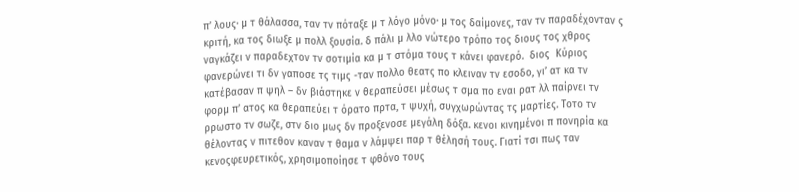π’ λους· μ τ θάλασσα, ταν τν πόταξε μ τ λόγο μόνο· μ τος δαίμονες, ταν τν παραδέχονταν ς κριτή, κα τος διωξε μ πολλ ξουσία. δ πάλι μ λλο νώτερο τρόπο τος διους τος χθρος ναγκάζει ν παραδεχτον τν σοτιμία κα μ τ στόμα τους τ κάνει φανερό.  διος  Κύριος φανερώνει τι δν γαποσε τς τιμς -ταν πολλο θεατς πο κλειναν τν εσοδο, γι’ ατ κα τν κατέβασαν π ψηλ – δν βιάστηκε ν θεραπεύσει μέσως τ σμα πο εναι ρατ λλ παίρνει τν φορμ π’ ατος κα θεραπεύει τ όρατο πρτα, τ ψυχή, συγχωρώντας τς μαρτίες. Τοτο τν ρρωστο τν σωζε, στν διο μως δν προξενοσε μεγάλη δόξα. κενοι κινημένοι π πονηρία κα θέλοντας ν πιτεθον καναν τ θαμα ν λάμψει παρ τ θέλησή τους. Γιατί τσι πως ταν κενοςφευρετικός, χρησιμοποίησε τ φθόνο τους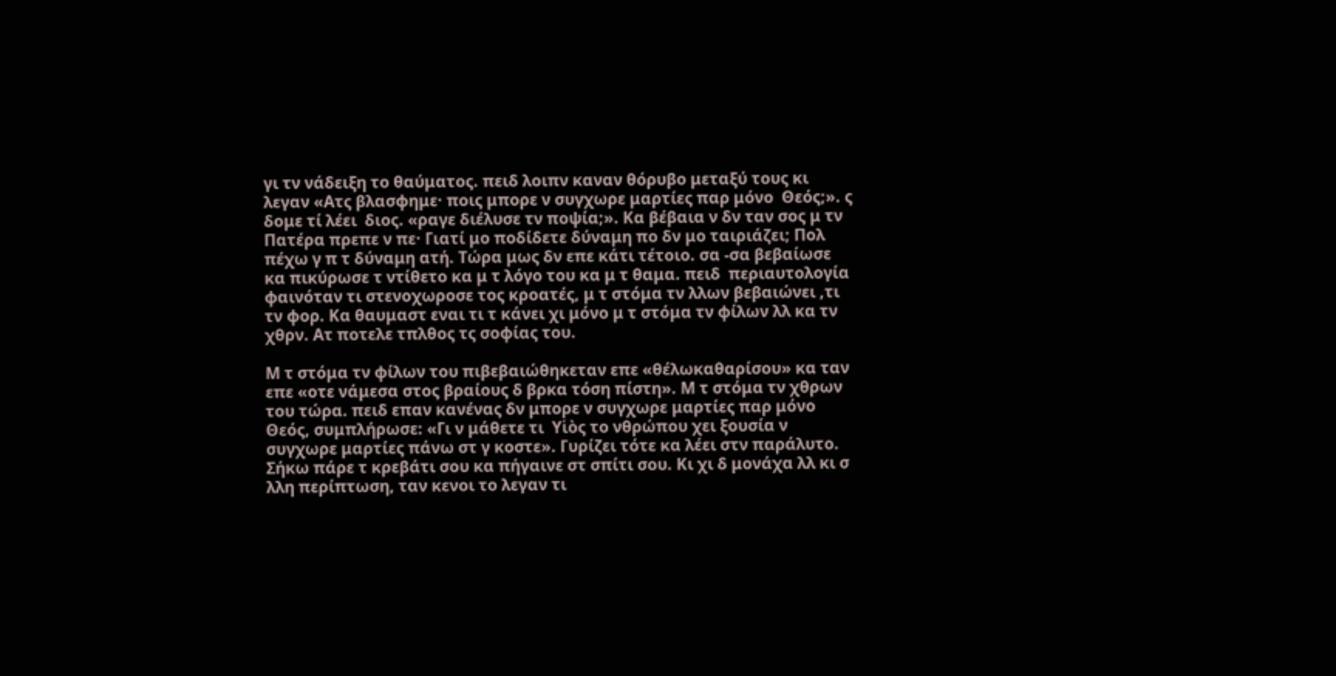γι τν νάδειξη το θαύματος. πειδ λοιπν καναν θόρυβο μεταξύ τους κι λεγαν «Ατς βλασφημε· ποις μπορε ν συγχωρε μαρτίες παρ μόνο  Θεός;». ς δομε τί λέει  διος. «ραγε διέλυσε τν ποψία;». Κα βέβαια ν δν ταν σος μ τν Πατέρα πρεπε ν πε· Γιατί μο ποδίδετε δύναμη πο δν μο ταιριάζει; Πολ πέχω γ π τ δύναμη ατή. Τώρα μως δν επε κάτι τέτοιο. σα -σα βεβαίωσε κα πικύρωσε τ ντίθετο κα μ τ λόγο του κα μ τ θαμα. πειδ  περιαυτολογία φαινόταν τι στενοχωροσε τος κροατές, μ τ στόμα τν λλων βεβαιώνει ,τι τν φορ. Κα θαυμαστ εναι τι τ κάνει χι μόνο μ τ στόμα τν φίλων λλ κα τν χθρν. Ατ ποτελε τπλθος τς σοφίας του.

Μ τ στόμα τν φίλων του πιβεβαιώθηκεταν επε «θέλωκαθαρίσου» κα ταν επε «οτε νάμεσα στος βραίους δ βρκα τόση πίστη». Μ τ στόμα τν χθρων του τώρα. πειδ επαν κανένας δν μπορε ν συγχωρε μαρτίες παρ μόνο Θεός, συμπλήρωσε: «Γι ν μάθετε τι  Υἱὸς το νθρώπου χει ξουσία ν συγχωρε μαρτίες πάνω στ γ κοστε». Γυρίζει τότε κα λέει στν παράλυτο. Σήκω πάρε τ κρεβάτι σου κα πήγαινε στ σπίτι σου. Κι χι δ μονάχα λλ κι σ λλη περίπτωση, ταν κενοι το λεγαν τι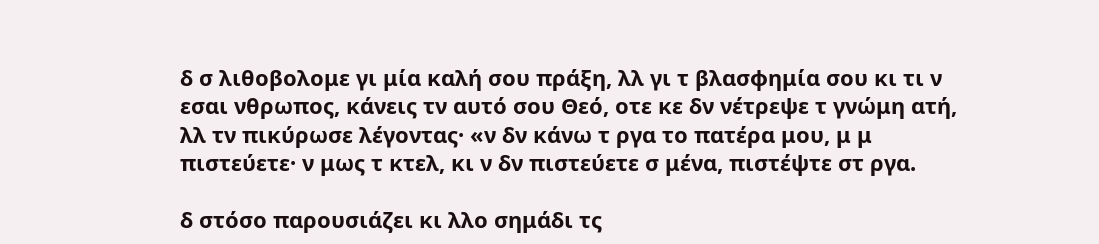δ σ λιθοβολομε γι μία καλή σου πράξη, λλ γι τ βλασφημία σου κι τι ν εσαι νθρωπος, κάνεις τν αυτό σου Θεό, οτε κε δν νέτρεψε τ γνώμη ατή, λλ τν πικύρωσε λέγοντας· «ν δν κάνω τ ργα το πατέρα μου, μ μ πιστεύετε· ν μως τ κτελ, κι ν δν πιστεύετε σ μένα, πιστέψτε στ ργα.

δ στόσο παρουσιάζει κι λλο σημάδι τς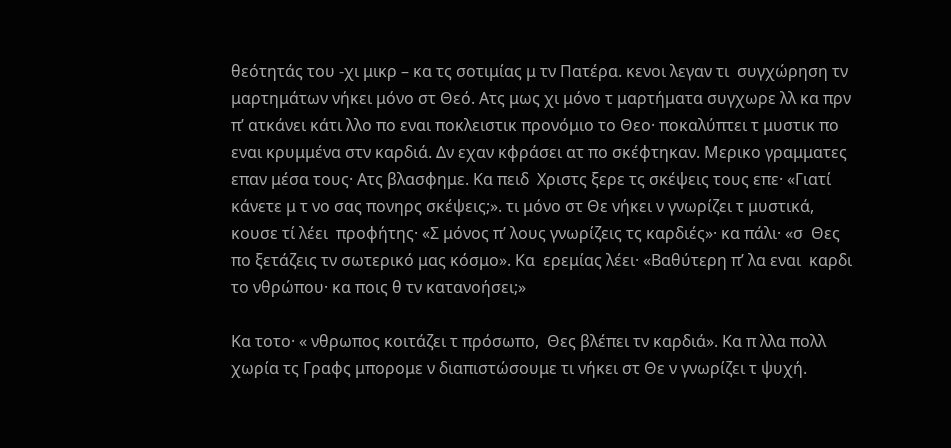θεότητάς του -χι μικρ – κα τς σοτιμίας μ τν Πατέρα. κενοι λεγαν τι  συγχώρηση τν μαρτημάτων νήκει μόνο στ Θεό. Ατς μως χι μόνο τ μαρτήματα συγχωρε λλ κα πρν π’ ατκάνει κάτι λλο πο εναι ποκλειστικ προνόμιο το Θεο· ποκαλύπτει τ μυστικ πο εναι κρυμμένα στν καρδιά. Δν εχαν κφράσει ατ πο σκέφτηκαν. Μερικο γραμματες επαν μέσα τους· Ατς βλασφημε. Κα πειδ  Χριστς ξερε τς σκέψεις τους επε· «Γιατί κάνετε μ τ νο σας πονηρς σκέψεις;». τι μόνο στ Θε νήκει ν γνωρίζει τ μυστικά, κουσε τί λέει  προφήτης· «Σ μόνος π’ λους γνωρίζεις τς καρδιές»· κα πάλι· «σ  Θες πο ξετάζεις τν σωτερικό μας κόσμο». Κα  ερεμίας λέει· «Βαθύτερη π’ λα εναι  καρδι το νθρώπου· κα ποις θ τν κατανοήσει;»

Κα τοτο· « νθρωπος κοιτάζει τ πρόσωπο,  Θες βλέπει τν καρδιά». Κα π λλα πολλ χωρία τς Γραφς μπορομε ν διαπιστώσουμε τι νήκει στ Θε ν γνωρίζει τ ψυχή.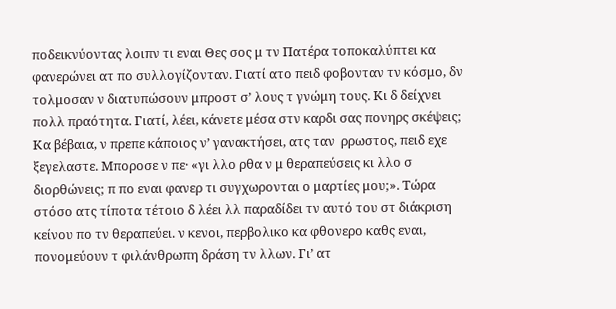ποδεικνύοντας λοιπν τι εναι Θες σος μ τν Πατέρα τοποκαλύπτει κα φανερώνει ατ πο συλλογίζονταν. Γιατί ατο πειδ φοβονταν τν κόσμο, δν τολμοσαν ν διατυπώσουν μπροστ σ’ λους τ γνώμη τους. Κι δ δείχνει πολλ πραότητα. Γιατί, λέει, κάνετε μέσα στν καρδι σας πονηρς σκέψεις; Κα βέβαια, ν πρεπε κάποιος ν’ γανακτήσει, ατς ταν  ρρωστος, πειδ εχε ξεγελαστε. Μποροσε ν πε· «γι λλο ρθα ν μ θεραπεύσεις κι λλο σ διορθώνεις; π πο εναι φανερ τι συγχωρονται ο μαρτίες μου;». Τώρα στόσο ατς τίποτα τέτοιο δ λέει λλ παραδίδει τν αυτό του στ διάκριση κείνου πο τν θεραπεύει. ν κενοι, περβολικο κα φθονερο καθς εναι, πονομεύουν τ φιλάνθρωπη δράση τν λλων. Γι’ ατ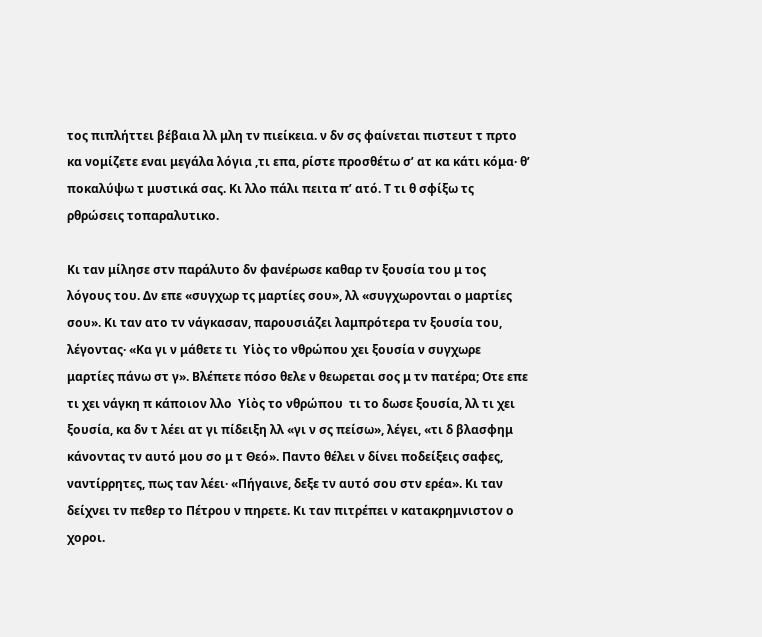τος πιπλήττει βέβαια λλ μλη τν πιείκεια. ν δν σς φαίνεται πιστευτ τ πρτο κα νομίζετε εναι μεγάλα λόγια ,τι επα, ρίστε προσθέτω σ’ ατ κα κάτι κόμα· θ’ ποκαλύψω τ μυστικά σας. Κι λλο πάλι πειτα π’ ατό. Τ τι θ σφίξω τς ρθρώσεις τοπαραλυτικο.

Κι ταν μίλησε στν παράλυτο δν φανέρωσε καθαρ τν ξουσία του μ τος λόγους του. Δν επε «συγχωρ τς μαρτίες σου», λλ «συγχωρονται ο μαρτίες σου». Κι ταν ατο τν νάγκασαν, παρουσιάζει λαμπρότερα τν ξουσία του, λέγοντας· «Κα γι ν μάθετε τι  Υἱὸς το νθρώπου χει ξουσία ν συγχωρε μαρτίες πάνω στ γ». Βλέπετε πόσο θελε ν θεωρεται σος μ τν πατέρα; Οτε επε τι χει νάγκη π κάποιον λλο  Υἱὸς το νθρώπου  τι το δωσε ξουσία, λλ τι χει ξουσία, κα δν τ λέει ατ γι πίδειξη λλ «γι ν σς πείσω», λέγει, «τι δ βλασφημ κάνοντας τν αυτό μου σο μ τ Θεό». Παντο θέλει ν δίνει ποδείξεις σαφες, ναντίρρητες, πως ταν λέει· «Πήγαινε, δεξε τν αυτό σου στν ερέα». Κι ταν δείχνει τν πεθερ το Πέτρου ν πηρετε. Κι ταν πιτρέπει ν κατακρημνιστον ο χοροι.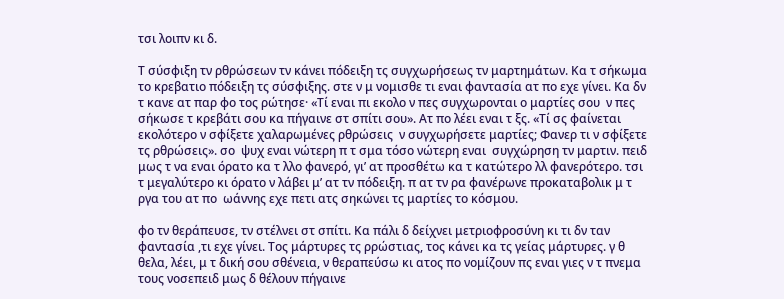τσι λοιπν κι δ.

Τ σύσφιξη τν ρθρώσεων τν κάνει πόδειξη τς συγχωρήσεως τν μαρτημάτων. Κα τ σήκωμα το κρεβατιο πόδειξη τς σύσφιξης. στε ν μ νομισθε τι εναι φαντασία ατ πο εχε γίνει. Κα δν τ κανε ατ παρ φο τος ρώτησε· «Τί εναι πι εκολο ν πες συγχωρονται ο μαρτίες σου  ν πες σήκωσε τ κρεβάτι σου κα πήγαινε στ σπίτι σου». Ατ πο λέει εναι τ ξς. «Τί σς φαίνεται εκολότερο ν σφίξετε χαλαρωμένες ρθρώσεις  ν συγχωρήσετε μαρτίες; Φανερ τι ν σφίξετε τς ρθρώσεις». σο  ψυχ εναι νώτερη π τ σμα τόσο νώτερη εναι  συγχώρηση τν μαρτιν. πειδ μως τ να εναι όρατο κα τ λλο φανερό, γι’ ατ προσθέτω κα τ κατώτερο λλ φανερότερο. τσι τ μεγαλύτερο κι όρατο ν λάβει μ’ ατ τν πόδειξη. π ατ τν ρα φανέρωνε προκαταβολικ μ τ ργα του ατ πο  ωάννης εχε πετι ατς σηκώνει τς μαρτίες το κόσμου.

φο τν θεράπευσε, τν στέλνει στ σπίτι. Κα πάλι δ δείχνει μετριοφροσύνη κι τι δν ταν φαντασία ,τι εχε γίνει. Τος μάρτυρες τς ρρώστιας, τος κάνει κα τς γείας μάρτυρες. γ θ θελα, λέει, μ τ δική σου σθένεια, ν θεραπεύσω κι ατος πο νομίζουν πς εναι γιες ν τ πνεμα τους νοσεπειδ μως δ θέλουν πήγαινε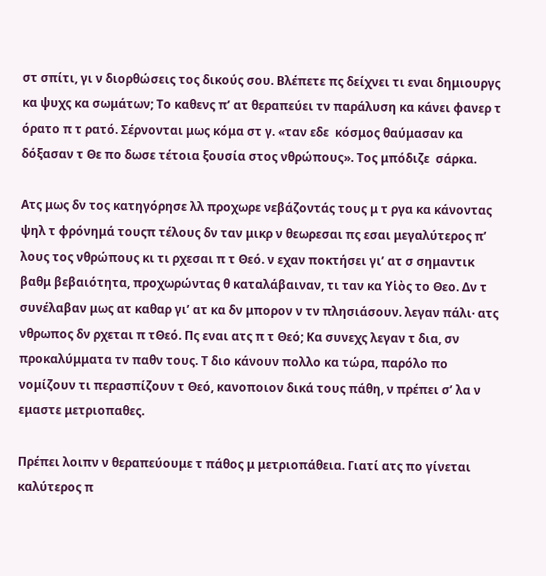στ σπίτι, γι ν διορθώσεις τος δικούς σου. Βλέπετε πς δείχνει τι εναι δημιουργς κα ψυχς κα σωμάτων; Το καθενς π’ ατ θεραπεύει τν παράλυση κα κάνει φανερ τ όρατο π τ ρατό. Σέρνονται μως κόμα στ γ. «ταν εδε  κόσμος θαύμασαν κα δόξασαν τ Θε πο δωσε τέτοια ξουσία στος νθρώπους». Τος μπόδιζε  σάρκα.

Ατς μως δν τος κατηγόρησε λλ προχωρε νεβάζοντάς τους μ τ ργα κα κάνοντας ψηλ τ φρόνημά τουςπ τέλους δν ταν μικρ ν θεωρεσαι πς εσαι μεγαλύτερος π’ λους τος νθρώπους κι τι ρχεσαι π τ Θεό. ν εχαν ποκτήσει γι’ ατ σ σημαντικ βαθμ βεβαιότητα, προχωρώντας θ καταλάβαιναν, τι ταν κα Υἱὸς το Θεο. Δν τ συνέλαβαν μως ατ καθαρ γι’ ατ κα δν μπορον ν τν πλησιάσουν. λεγαν πάλι· ατς  νθρωπος δν ρχεται π τΘεό. Πς εναι ατς π τ Θεό; Κα συνεχς λεγαν τ δια, σν προκαλύμματα τν παθν τους. Τ διο κάνουν πολλο κα τώρα, παρόλο πο νομίζουν τι περασπίζουν τ Θεό, κανοποιον δικά τους πάθη, ν πρέπει σ’ λα ν εμαστε μετριοπαθες.

Πρέπει λοιπν ν θεραπεύουμε τ πάθος μ μετριοπάθεια. Γιατί ατς πο γίνεται καλύτερος π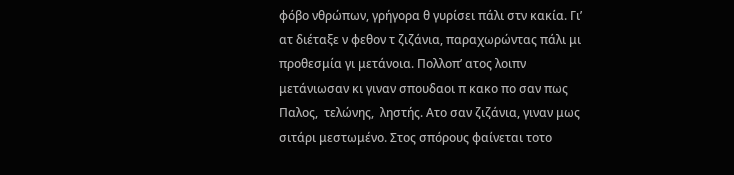φόβο νθρώπων, γρήγορα θ γυρίσει πάλι στν κακία. Γι’ ατ διέταξε ν φεθον τ ζιζάνια, παραχωρώντας πάλι μι προθεσμία γι μετάνοια. Πολλοπ’ ατος λοιπν μετάνιωσαν κι γιναν σπουδαοι π κακο πο σαν πως  Παλος,  τελώνης,  ληστής. Ατο σαν ζιζάνια, γιναν μως σιτάρι μεστωμένο. Στος σπόρους φαίνεται τοτο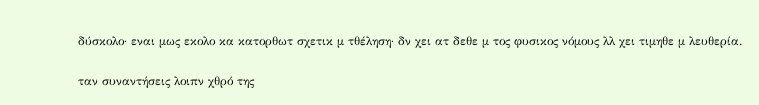δύσκολο· εναι μως εκολο κα κατορθωτ σχετικ μ τθέληση· δν χει ατ δεθε μ τος φυσικος νόμους λλ χει τιμηθε μ λευθερία.

ταν συναντήσεις λοιπν χθρό της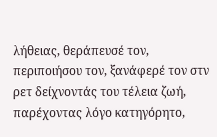λήθειας, θεράπευσέ τον, περιποιήσου τον, ξανάφερέ τον στν ρετ δείχνοντάς του τέλεια ζωή, παρέχοντας λόγο κατηγόρητο,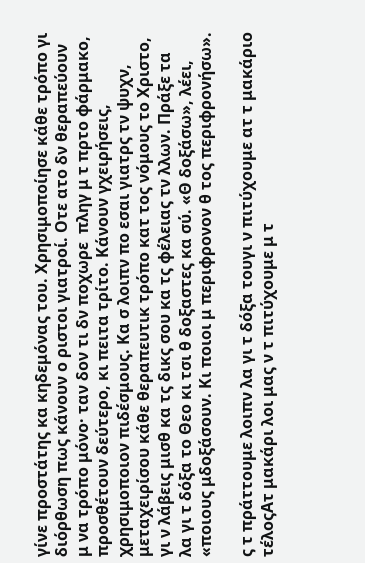γίνε προστάτης κα κηδεμόνας του. Χρησιμοποίησε κάθε τρόπο γι διόρθωση πως κάνουν ο ριστοι γιατροί. Οτε ατο δν θεραπεύουν μ να τρόπο μόνο· ταν δον τι δν ποχωρε  πληγ μ τ πρτο φάρμακο, προσθέτουν δεύτερο, κι πειτα τρίτο. Κάνουν γχειρήσεις, χρησιμοποιον πιδέσμους. Κα σ λοιπν πο εσαι γιατρς τν ψυχν, μεταχειρίσου κάθε θεραπευτικ τρόπο κατ τος νόμους το Χριστο, γι ν λάβεις μισθ κα τς δικς σου κα τς φέλειας τν λλων. Πράξε τα λα γι τ δόξα το Θεο κι τσι θ δοξαστες κα σύ. «Θ δοξάσω», λέει, «ποιους μδοξάσουν. Κι ποιοι μ περιφρονον θ τος περιφρονήσω».

ς τ πράττουμε λοιπν λα γι τ δόξα τουγι ν πιτύχουμε ατ τ μακάριο τέλοςΑτ μακάρι λοι μας ν τ πιτύχουμε μ τ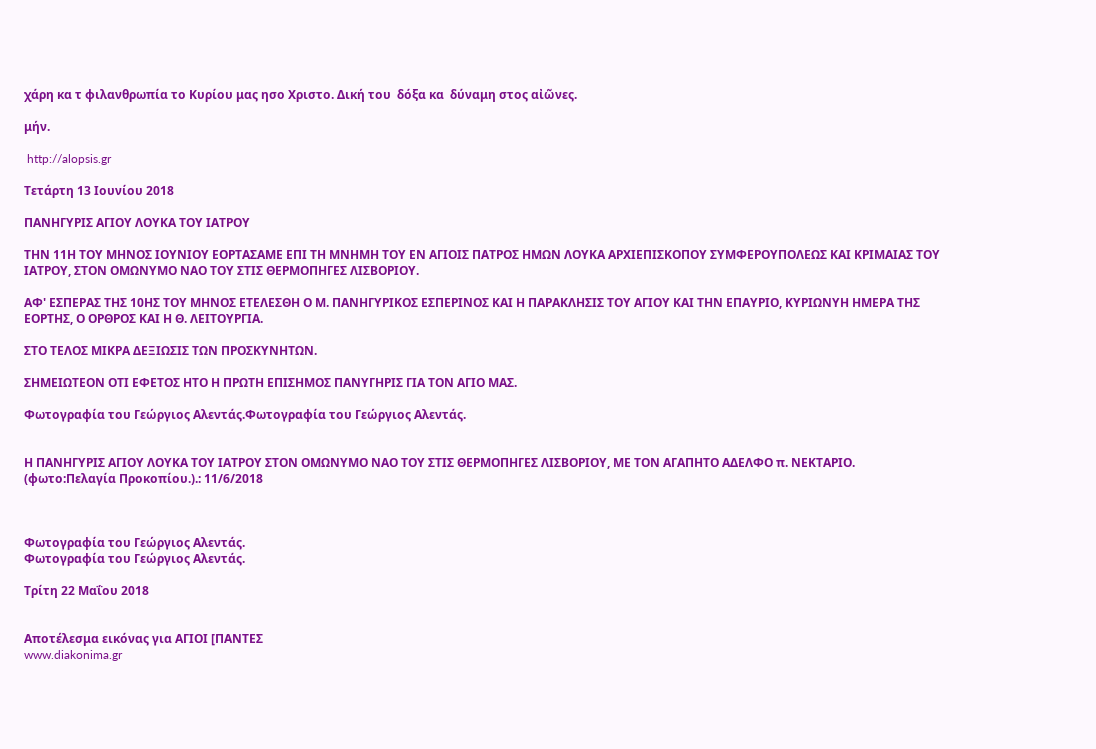χάρη κα τ φιλανθρωπία το Κυρίου μας ησο Χριστο. Δική του  δόξα κα  δύναμη στος αἰῶνες.

μήν.

 http://alopsis.gr

Τετάρτη 13 Ιουνίου 2018

ΠΑΝΗΓΥΡΙΣ ΑΓΙΟΥ ΛΟΥΚΑ ΤΟΥ ΙΑΤΡΟΥ

ΤΗΝ 11Η ΤΟΥ ΜΗΝΟΣ ΙΟΥΝΙΟΥ ΕΟΡΤΑΣΑΜΕ ΕΠΙ ΤΗ ΜΝΗΜΗ ΤΟΥ ΕΝ ΑΓΙΟΙΣ ΠΑΤΡΟΣ ΗΜΩΝ ΛΟΥΚΑ ΑΡΧΙΕΠΙΣΚΟΠΟΥ ΣΥΜΦΕΡΟΥΠΟΛΕΩΣ ΚΑΙ ΚΡΙΜΑΙΑΣ ΤΟΥ ΙΑΤΡΟΥ, ΣΤΟΝ ΟΜΩΝΥΜΟ ΝΑΟ ΤΟΥ ΣΤΙΣ ΘΕΡΜΟΠΗΓΕΣ ΛΙΣΒΟΡΙΟΥ.

ΑΦ' ΕΣΠΕΡΑΣ ΤΗΣ 10ΗΣ ΤΟΥ ΜΗΝΟΣ ΕΤΕΛΕΣΘΗ Ο Μ. ΠΑΝΗΓΥΡΙΚΟΣ ΕΣΠΕΡΙΝΟΣ ΚΑΙ Η ΠΑΡΑΚΛΗΣΙΣ ΤΟΥ ΑΓΙΟΥ ΚΑΙ ΤΗΝ ΕΠΑΥΡΙΟ, ΚΥΡΙΩΝΥΗ ΗΜΕΡΑ ΤΗΣ ΕΟΡΤΗΣ, Ο ΟΡΘΡΟΣ ΚΑΙ Η Θ. ΛΕΙΤΟΥΡΓΙΑ.

ΣΤΟ ΤΕΛΟΣ ΜΙΚΡΑ ΔΕΞΙΩΣΙΣ ΤΩΝ ΠΡΟΣΚΥΝΗΤΩΝ.

ΣΗΜΕΙΩΤΕΟΝ ΟΤΙ ΕΦΕΤΟΣ ΗΤΟ Η ΠΡΩΤΗ ΕΠΙΣΗΜΟΣ ΠΑΝΥΓΗΡΙΣ ΓΙΑ ΤΟΝ ΑΓΙΟ ΜΑΣ.

Φωτογραφία του Γεώργιος Αλεντάς.Φωτογραφία του Γεώργιος Αλεντάς.


Η ΠΑΝΗΓΥΡΙΣ ΑΓΙΟΥ ΛΟΥΚΑ ΤΟΥ ΙΑΤΡΟΥ ΣΤΟΝ ΟΜΩΝΥΜΟ ΝΑΟ ΤΟΥ ΣΤΙΣ ΘΕΡΜΟΠΗΓΕΣ ΛΙΣΒΟΡΙΟΥ, ΜΕ ΤΟΝ ΑΓΑΠΗΤΟ ΑΔΕΛΦΟ π. ΝΕΚΤΑΡΙΟ. (φωτο:Πελαγία Προκοπίου.).: 11/6/2018



Φωτογραφία του Γεώργιος Αλεντάς.
Φωτογραφία του Γεώργιος Αλεντάς.

Τρίτη 22 Μαΐου 2018


Αποτέλεσμα εικόνας για ΑΓΙΟΙ [ΠΑΝΤΕΣ
www.diakonima.gr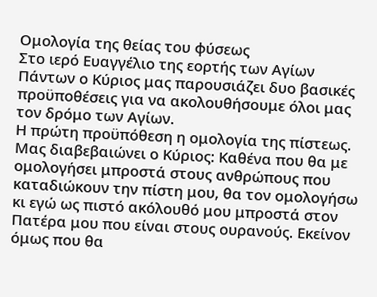Ομολογία της θείας του φύσεως
Στο ιερό Ευαγγέλιο της εορτής των Αγίων Πάντων ο Κύριος μας παρουσιάζει δυο βασικές προϋποθέσεις για να ακολουθήσουμε όλοι μας τον δρόμο των Αγίων.
Η πρώτη προϋπόθεση η ομολογία της πίστεως. Μας διαβεβαιώνει ο Κύριος: Καθένα που θα με ομολογήσει μπροστά στους ανθρώπους που καταδιώκουν την πίστη μου, θα τον ομολογήσω κι εγώ ως πιστό ακόλουθό μου μπροστά στον Πατέρα μου που είναι στους ουρανούς. Εκείνον όμως που θα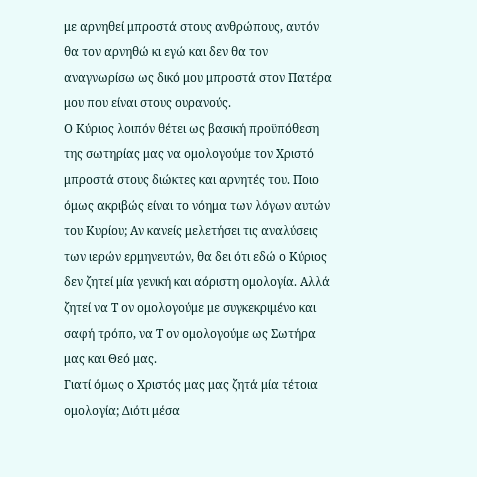με αρνηθεί μπροστά στους ανθρώπους, αυτόν θα τον αρνηθώ κι εγώ και δεν θα τον αναγνωρίσω ως δικό μου μπροστά στον Πατέρα μου που είναι στους ουρανούς.
Ο Κύριος λοιπόν θέτει ως βασική προϋπόθεση της σωτηρίας μας να ομολογούμε τον Χριστό μπροστά στους διώκτες και αρνητές του. Ποιο όμως ακριβώς είναι το νόημα των λόγων αυτών του Κυρίου; Αν κανείς μελετήσει τις αναλύσεις των ιερών ερμηνευτών, θα δει ότι εδώ ο Κύριος δεν ζητεί μία γενική και αόριστη ομολογία. Αλλά ζητεί να Τ ον ομολογούμε με συγκεκριμένο και σαφή τρόπο, να Τ ον ομολογούμε ως Σωτήρα μας και Θεό μας.
Γιατί όμως ο Χριστός μας μας ζητά μία τέτοια ομολογία; Διότι μέσα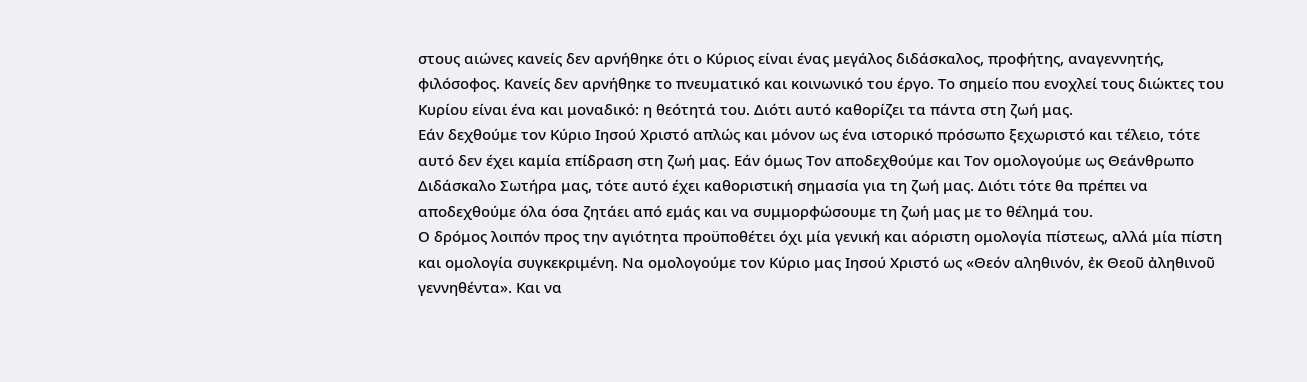στους αιώνες κανείς δεν αρνήθηκε ότι ο Κύριος είναι ένας μεγάλος διδάσκαλος, προφήτης, αναγεννητής, φιλόσοφος. Κανείς δεν αρνήθηκε το πνευματικό και κοινωνικό του έργο. Το σημείο που ενοχλεί τους διώκτες του Κυρίου είναι ένα και μοναδικό: η θεότητά του. Διότι αυτό καθορίζει τα πάντα στη ζωή μας.
Εάν δεχθούμε τον Κύριο Ιησού Χριστό απλώς και μόνον ως ένα ιστορικό πρόσωπο ξεχωριστό και τέλειο, τότε αυτό δεν έχει καμία επίδραση στη ζωή μας. Εάν όμως Τον αποδεχθούμε και Τον ομολογούμε ως Θεάνθρωπο Διδάσκαλο Σωτήρα μας, τότε αυτό έχει καθοριστική σημασία για τη ζωή μας. Διότι τότε θα πρέπει να αποδεχθούμε όλα όσα ζητάει από εμάς και να συμμορφώσουμε τη ζωή μας με το θέλημά του.
Ο δρόμος λοιπόν προς την αγιότητα προϋποθέτει όχι μία γενική και αόριστη ομολογία πίστεως, αλλά μία πίστη και ομολογία συγκεκριμένη. Να ομολογούμε τον Κύριο μας Ιησού Χριστό ως «Θεόν αληθινόν, ἐκ Θεοῦ ἀληθινοῦ γεννηθέντα». Και να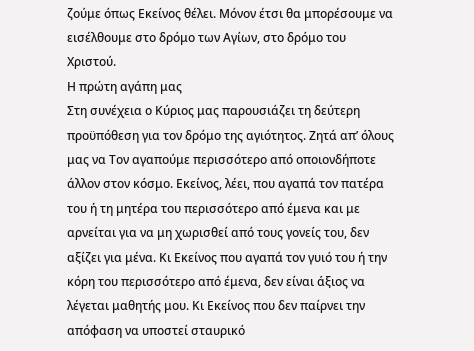ζούμε όπως Εκείνος θέλει. Μόνον έτσι θα μπορέσουμε να εισέλθουμε στο δρόμο των Αγίων, στο δρόμο του Χριστού.
Η πρώτη αγάπη μας
Στη συνέχεια ο Κύριος μας παρουσιάζει τη δεύτερη προϋπόθεση για τον δρόμο της αγιότητος. Ζητά απ’ όλους μας να Τον αγαπούμε περισσότερο από οποιονδήποτε άλλον στον κόσμο. Εκείνος, λέει, που αγαπά τον πατέρα του ή τη μητέρα του περισσότερο από έμενα και με αρνείται για να μη χωρισθεί από τους γονείς του, δεν αξίζει για μένα. Κι Εκείνος που αγαπά τον γυιό του ή την κόρη του περισσότερο από έμενα, δεν είναι άξιος να λέγεται μαθητής μου. Κι Εκείνος που δεν παίρνει την απόφαση να υποστεί σταυρικό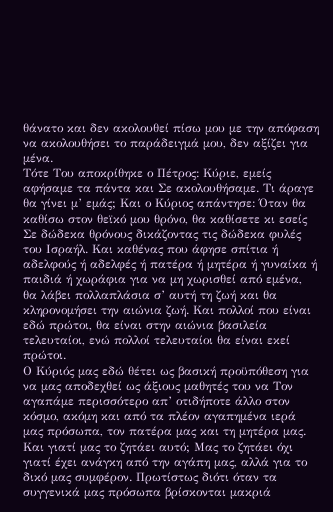θάνατο και δεν ακολουθεί πίσω μου με την απόφαση να ακολουθήσει το παράδειγμά μου, δεν αξίζει για μένα.
Τότε Του αποκρίθηκε ο Πέτρος: Κύριε, εμείς αφήσαμε τα πάντα και Σε ακολουθήσαμε. Τι άραγε θα γίνει μ’ εμάς; Και ο Κύριος απάντησε: Όταν θα καθίσω στον θεϊκό μου θρόνο, θα καθίσετε κι εσείς Σε δώδεκα θρόνους δικάζοντας τις δώδεκα φυλές του Ισραήλ. Και καθένας που άφησε σπίτια ή αδελφούς ή αδελφές ή πατέρα ή μητέρα ή γυναίκα ή παιδιά ή χωράφια για να μη χωρισθεί από εμένα, θα λάβει πολλαπλάσια σ’ αυτή τη ζωή και θα κληρονομήσει την αιώνια ζωή. Και πολλοί που είναι εδώ πρώτοι, θα είναι στην αιώνια βασιλεία τελευταίοι, ενώ πολλοί τελευταίοι θα είναι εκεί πρώτοι.
Ο Κύριός μας εδώ θέτει ως βασική προϋπόθεση για να μας αποδεχθεί ως άξιους μαθητές του να Τον αγαπάμε περισσότερο απ’ οτιδήποτε άλλο στον κόσμο, ακόμη και από τα πλέον αγαπημένα ιερά μας πρόσωπα, τον πατέρα μας και τη μητέρα μας. Και γιατί μας το ζητάει αυτό; Μας το ζητάει όχι γιατί έχει ανάγκη από την αγάπη μας, αλλά για το δικό μας συμφέρον. Πρωτίστως διότι όταν τα συγγενικά μας πρόσωπα βρίσκονται μακριά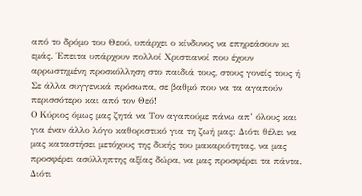από το δρόμο του Θεού, υπάρχει ο κίνδυνος να επηρεάσουν κι εμάς. Έπειτα υπάρχουν πολλοί Χριστιανοί που έχουν αρρωστημένη προσκόλληση στο παιδιά τους, στους γονείς τους ή Σε άλλα συγγενικά πρόσωπα, σε βαθμό που να τα αγαπούν περισσότερο και από τον Θεό!
Ο Κύριος όμως μας ζητά να Τον αγαπούμε πάνω απ’ όλους και για έναν άλλο λόγο καθοριστικό για τη ζωή μας: Διότι θέλει να μας καταστήσει μετόχους της δικής του μακαριότητας, να μας προσφέρει ασύλληπτης αξίας δώρα, να μας προσφέρει τα πάντα. Διότι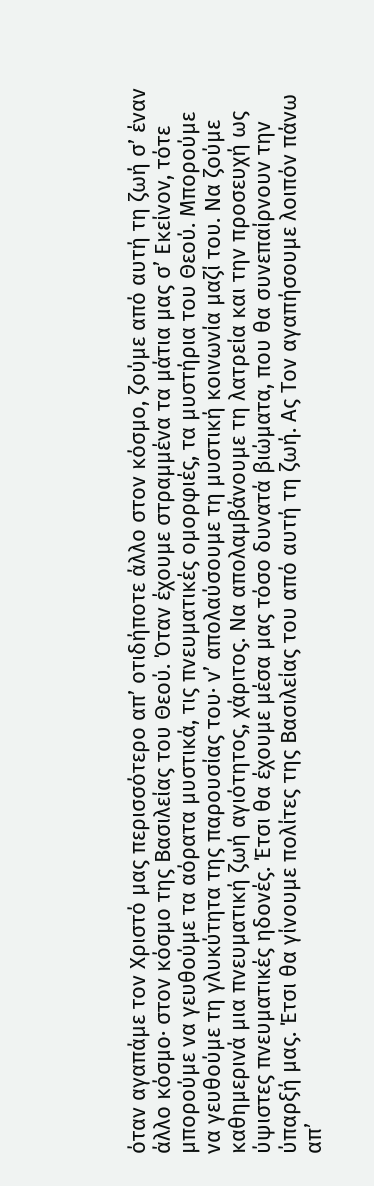όταν αγαπάμε τον Χριστό μας περισσότερο απ’ οτιδήποτε άλλο στον κόσμο, ζούμε από αυτή τη ζωή σ’ έναν άλλο κόσμο· στον κόσμο της Βασιλείας του Θεού. Όταν έχουμε στραμμένα τα μάτια μας σ’ Εκείνον, τότε μπορούμε να γευθούμε τα αόρατα μυστικά, τις πνευματικές ομορφιές, τα μυστήρια του Θεού. Μπορούμε να γευθούμε τη γλυκύτητα της παρουσίας του· ν’ απολαύσουμε τη μυστική κοινωνία μαζί του. Να ζούμε καθημερινά μια πνευματική ζωή αγιότητος, χάριτος. Να απολαμβάνουμε τη λατρεία και την προσευχή ως ύψιστες πνευματικές ηδονές. Έτσι θα έχουμε μέσα μας τόσο δυνατά βιώματα, που θα συνεπαίρνουν την ύπαρξή μας. Έτσι θα γίνουμε πολίτες της Βασιλείας του από αυτή τη ζωή. Ας Τον αγαπήσουμε λοιπόν πάνω απ’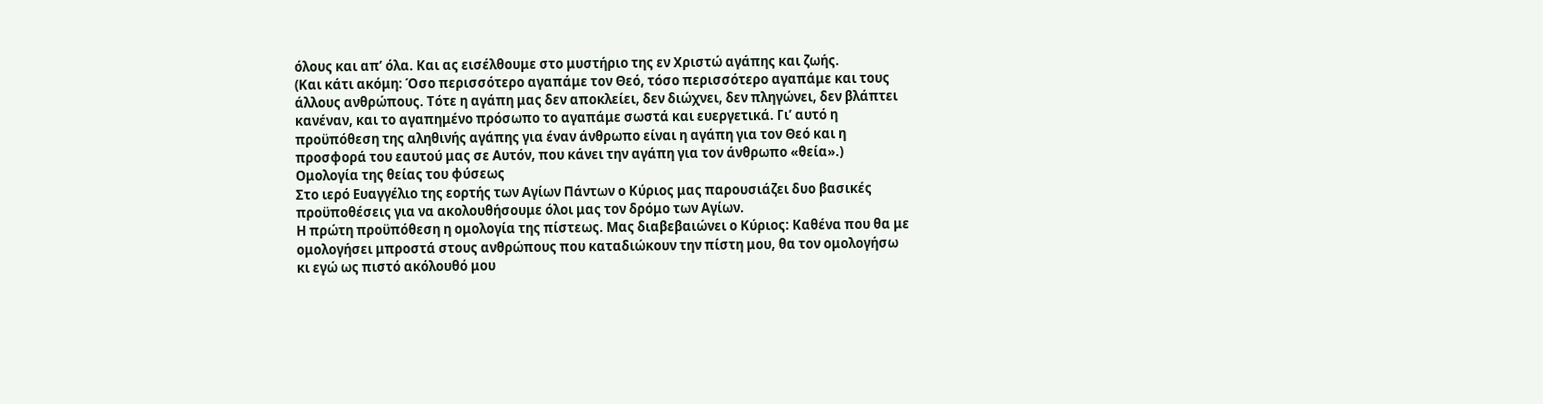όλους και απ’ όλα. Και ας εισέλθουμε στο μυστήριο της εν Χριστώ αγάπης και ζωής.
(Και κάτι ακόμη: Όσο περισσότερο αγαπάμε τον Θεό, τόσο περισσότερο αγαπάμε και τους άλλους ανθρώπους. Τότε η αγάπη μας δεν αποκλείει, δεν διώχνει, δεν πληγώνει, δεν βλάπτει κανέναν, και το αγαπημένο πρόσωπο το αγαπάμε σωστά και ευεργετικά. Γι’ αυτό η προϋπόθεση της αληθινής αγάπης για έναν άνθρωπο είναι η αγάπη για τον Θεό και η προσφορά του εαυτού μας σε Αυτόν, που κάνει την αγάπη για τον άνθρωπο «θεία».)
Ομολογία της θείας του φύσεως
Στο ιερό Ευαγγέλιο της εορτής των Αγίων Πάντων ο Κύριος μας παρουσιάζει δυο βασικές προϋποθέσεις για να ακολουθήσουμε όλοι μας τον δρόμο των Αγίων.
Η πρώτη προϋπόθεση η ομολογία της πίστεως. Μας διαβεβαιώνει ο Κύριος: Καθένα που θα με ομολογήσει μπροστά στους ανθρώπους που καταδιώκουν την πίστη μου, θα τον ομολογήσω κι εγώ ως πιστό ακόλουθό μου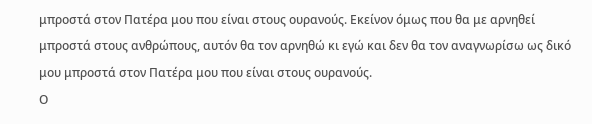μπροστά στον Πατέρα μου που είναι στους ουρανούς. Εκείνον όμως που θα με αρνηθεί μπροστά στους ανθρώπους, αυτόν θα τον αρνηθώ κι εγώ και δεν θα τον αναγνωρίσω ως δικό μου μπροστά στον Πατέρα μου που είναι στους ουρανούς.
Ο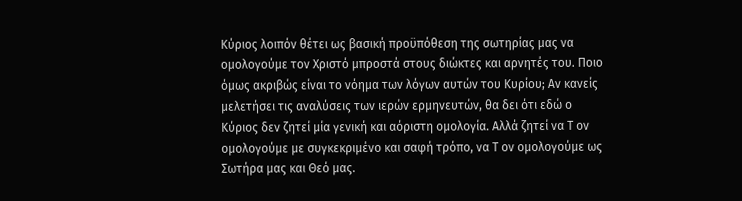Κύριος λοιπόν θέτει ως βασική προϋπόθεση της σωτηρίας μας να ομολογούμε τον Χριστό μπροστά στους διώκτες και αρνητές του. Ποιο όμως ακριβώς είναι το νόημα των λόγων αυτών του Κυρίου; Αν κανείς μελετήσει τις αναλύσεις των ιερών ερμηνευτών, θα δει ότι εδώ ο Κύριος δεν ζητεί μία γενική και αόριστη ομολογία. Αλλά ζητεί να Τ ον ομολογούμε με συγκεκριμένο και σαφή τρόπο, να Τ ον ομολογούμε ως Σωτήρα μας και Θεό μας.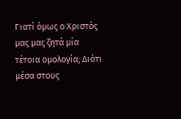Γιατί όμως ο Χριστός μας μας ζητά μία τέτοια ομολογία; Διότι μέσα στους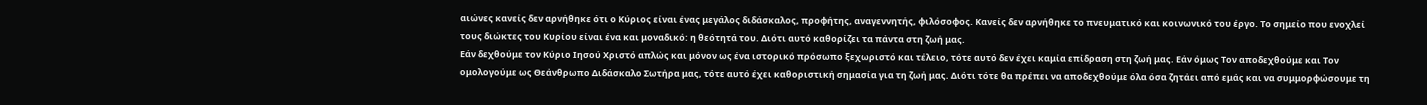αιώνες κανείς δεν αρνήθηκε ότι ο Κύριος είναι ένας μεγάλος διδάσκαλος, προφήτης, αναγεννητής, φιλόσοφος. Κανείς δεν αρνήθηκε το πνευματικό και κοινωνικό του έργο. Το σημείο που ενοχλεί τους διώκτες του Κυρίου είναι ένα και μοναδικό: η θεότητά του. Διότι αυτό καθορίζει τα πάντα στη ζωή μας.
Εάν δεχθούμε τον Κύριο Ιησού Χριστό απλώς και μόνον ως ένα ιστορικό πρόσωπο ξεχωριστό και τέλειο, τότε αυτό δεν έχει καμία επίδραση στη ζωή μας. Εάν όμως Τον αποδεχθούμε και Τον ομολογούμε ως Θεάνθρωπο Διδάσκαλο Σωτήρα μας, τότε αυτό έχει καθοριστική σημασία για τη ζωή μας. Διότι τότε θα πρέπει να αποδεχθούμε όλα όσα ζητάει από εμάς και να συμμορφώσουμε τη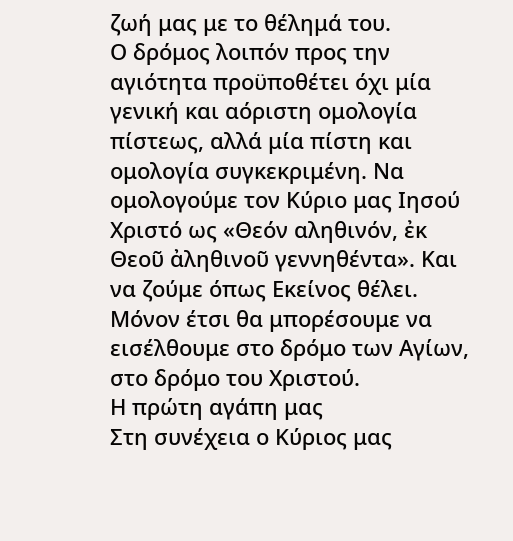ζωή μας με το θέλημά του.
Ο δρόμος λοιπόν προς την αγιότητα προϋποθέτει όχι μία γενική και αόριστη ομολογία πίστεως, αλλά μία πίστη και ομολογία συγκεκριμένη. Να ομολογούμε τον Κύριο μας Ιησού Χριστό ως «Θεόν αληθινόν, ἐκ Θεοῦ ἀληθινοῦ γεννηθέντα». Και να ζούμε όπως Εκείνος θέλει. Μόνον έτσι θα μπορέσουμε να εισέλθουμε στο δρόμο των Αγίων, στο δρόμο του Χριστού.
Η πρώτη αγάπη μας
Στη συνέχεια ο Κύριος μας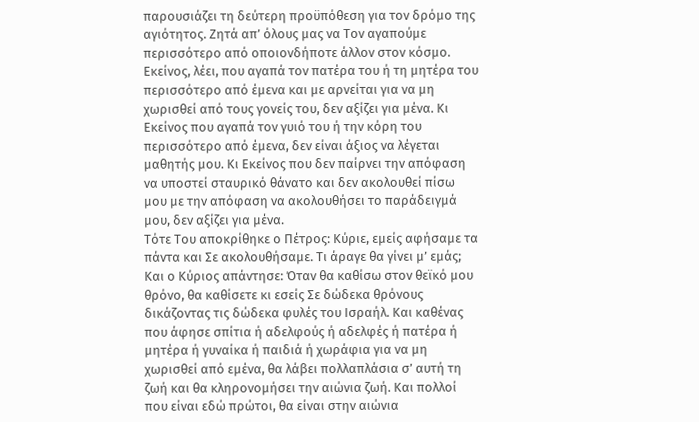παρουσιάζει τη δεύτερη προϋπόθεση για τον δρόμο της αγιότητος. Ζητά απ’ όλους μας να Τον αγαπούμε περισσότερο από οποιονδήποτε άλλον στον κόσμο. Εκείνος, λέει, που αγαπά τον πατέρα του ή τη μητέρα του περισσότερο από έμενα και με αρνείται για να μη χωρισθεί από τους γονείς του, δεν αξίζει για μένα. Κι Εκείνος που αγαπά τον γυιό του ή την κόρη του περισσότερο από έμενα, δεν είναι άξιος να λέγεται μαθητής μου. Κι Εκείνος που δεν παίρνει την απόφαση να υποστεί σταυρικό θάνατο και δεν ακολουθεί πίσω μου με την απόφαση να ακολουθήσει το παράδειγμά μου, δεν αξίζει για μένα.
Τότε Του αποκρίθηκε ο Πέτρος: Κύριε, εμείς αφήσαμε τα πάντα και Σε ακολουθήσαμε. Τι άραγε θα γίνει μ’ εμάς; Και ο Κύριος απάντησε: Όταν θα καθίσω στον θεϊκό μου θρόνο, θα καθίσετε κι εσείς Σε δώδεκα θρόνους δικάζοντας τις δώδεκα φυλές του Ισραήλ. Και καθένας που άφησε σπίτια ή αδελφούς ή αδελφές ή πατέρα ή μητέρα ή γυναίκα ή παιδιά ή χωράφια για να μη χωρισθεί από εμένα, θα λάβει πολλαπλάσια σ’ αυτή τη ζωή και θα κληρονομήσει την αιώνια ζωή. Και πολλοί που είναι εδώ πρώτοι, θα είναι στην αιώνια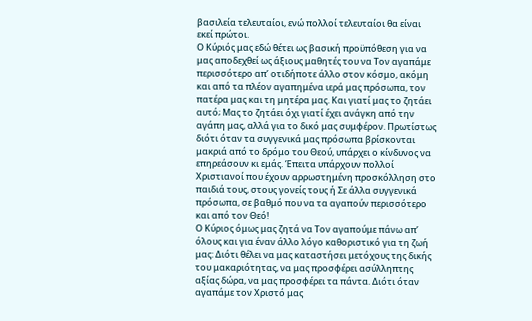βασιλεία τελευταίοι, ενώ πολλοί τελευταίοι θα είναι εκεί πρώτοι.
Ο Κύριός μας εδώ θέτει ως βασική προϋπόθεση για να μας αποδεχθεί ως άξιους μαθητές του να Τον αγαπάμε περισσότερο απ’ οτιδήποτε άλλο στον κόσμο, ακόμη και από τα πλέον αγαπημένα ιερά μας πρόσωπα, τον πατέρα μας και τη μητέρα μας. Και γιατί μας το ζητάει αυτό; Μας το ζητάει όχι γιατί έχει ανάγκη από την αγάπη μας, αλλά για το δικό μας συμφέρον. Πρωτίστως διότι όταν τα συγγενικά μας πρόσωπα βρίσκονται μακριά από το δρόμο του Θεού, υπάρχει ο κίνδυνος να επηρεάσουν κι εμάς. Έπειτα υπάρχουν πολλοί Χριστιανοί που έχουν αρρωστημένη προσκόλληση στο παιδιά τους, στους γονείς τους ή Σε άλλα συγγενικά πρόσωπα, σε βαθμό που να τα αγαπούν περισσότερο και από τον Θεό!
Ο Κύριος όμως μας ζητά να Τον αγαπούμε πάνω απ’ όλους και για έναν άλλο λόγο καθοριστικό για τη ζωή μας: Διότι θέλει να μας καταστήσει μετόχους της δικής του μακαριότητας, να μας προσφέρει ασύλληπτης αξίας δώρα, να μας προσφέρει τα πάντα. Διότι όταν αγαπάμε τον Χριστό μας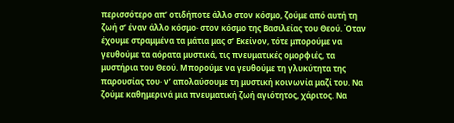περισσότερο απ’ οτιδήποτε άλλο στον κόσμο, ζούμε από αυτή τη ζωή σ’ έναν άλλο κόσμο· στον κόσμο της Βασιλείας του Θεού. Όταν έχουμε στραμμένα τα μάτια μας σ’ Εκείνον, τότε μπορούμε να γευθούμε τα αόρατα μυστικά, τις πνευματικές ομορφιές, τα μυστήρια του Θεού. Μπορούμε να γευθούμε τη γλυκύτητα της παρουσίας του· ν’ απολαύσουμε τη μυστική κοινωνία μαζί του. Να ζούμε καθημερινά μια πνευματική ζωή αγιότητος, χάριτος. Να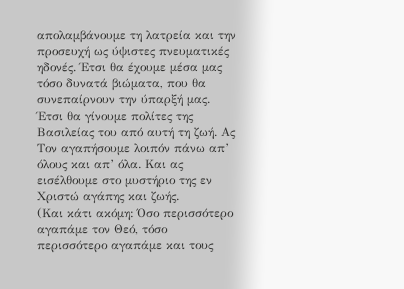απολαμβάνουμε τη λατρεία και την προσευχή ως ύψιστες πνευματικές ηδονές. Έτσι θα έχουμε μέσα μας τόσο δυνατά βιώματα, που θα συνεπαίρνουν την ύπαρξή μας. Έτσι θα γίνουμε πολίτες της Βασιλείας του από αυτή τη ζωή. Ας Τον αγαπήσουμε λοιπόν πάνω απ’ όλους και απ’ όλα. Και ας εισέλθουμε στο μυστήριο της εν Χριστώ αγάπης και ζωής.
(Και κάτι ακόμη: Όσο περισσότερο αγαπάμε τον Θεό, τόσο περισσότερο αγαπάμε και τους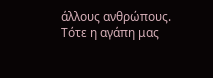άλλους ανθρώπους. Τότε η αγάπη μας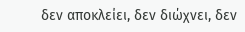δεν αποκλείει, δεν διώχνει, δεν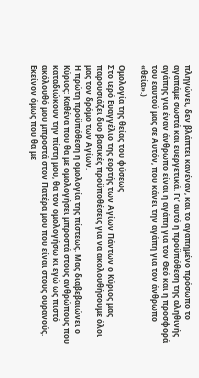πληγώνει, δεν βλάπτει κανέναν, και το αγαπημένο πρόσωπο το αγαπάμε σωστά και ευεργετικά. Γι’ αυτό η προϋπόθεση της αληθινής αγάπης για έναν άνθρωπο είναι η αγάπη για τον Θεό και η προσφορά του εαυτού μας σε Αυτόν, που κάνει την αγάπη για τον άνθρωπο «θεία».)

Ομολογία της θείας του φύσεως
Στο ιερό Ευαγγέλιο της εορτής των Αγίων Πάντων ο Κύριος μας παρουσιάζει δυο βασικές προϋποθέσεις για να ακολουθήσουμε όλοι μας τον δρόμο των Αγίων.
Η πρώτη προϋπόθεση η ομολογία της πίστεως. Μας διαβεβαιώνει ο Κύριος: Καθένα που θα με ομολογήσει μπροστά στους ανθρώπους που καταδιώκουν την πίστη μου, θα τον ομολογήσω κι εγώ ως πιστό ακόλουθό μου μπροστά στον Πατέρα μου που είναι στους ουρανούς. Εκείνον όμως που θα με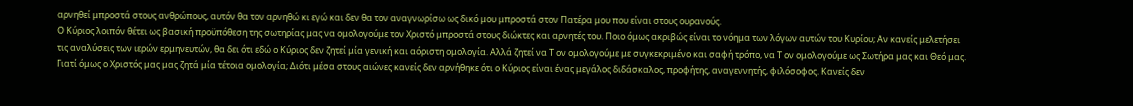αρνηθεί μπροστά στους ανθρώπους, αυτόν θα τον αρνηθώ κι εγώ και δεν θα τον αναγνωρίσω ως δικό μου μπροστά στον Πατέρα μου που είναι στους ουρανούς.
Ο Κύριος λοιπόν θέτει ως βασική προϋπόθεση της σωτηρίας μας να ομολογούμε τον Χριστό μπροστά στους διώκτες και αρνητές του. Ποιο όμως ακριβώς είναι το νόημα των λόγων αυτών του Κυρίου; Αν κανείς μελετήσει τις αναλύσεις των ιερών ερμηνευτών, θα δει ότι εδώ ο Κύριος δεν ζητεί μία γενική και αόριστη ομολογία. Αλλά ζητεί να Τ ον ομολογούμε με συγκεκριμένο και σαφή τρόπο, να Τ ον ομολογούμε ως Σωτήρα μας και Θεό μας.
Γιατί όμως ο Χριστός μας μας ζητά μία τέτοια ομολογία; Διότι μέσα στους αιώνες κανείς δεν αρνήθηκε ότι ο Κύριος είναι ένας μεγάλος διδάσκαλος, προφήτης, αναγεννητής, φιλόσοφος. Κανείς δεν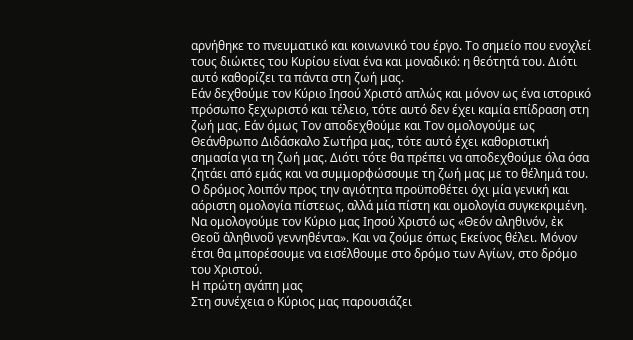αρνήθηκε το πνευματικό και κοινωνικό του έργο. Το σημείο που ενοχλεί τους διώκτες του Κυρίου είναι ένα και μοναδικό: η θεότητά του. Διότι αυτό καθορίζει τα πάντα στη ζωή μας.
Εάν δεχθούμε τον Κύριο Ιησού Χριστό απλώς και μόνον ως ένα ιστορικό πρόσωπο ξεχωριστό και τέλειο, τότε αυτό δεν έχει καμία επίδραση στη ζωή μας. Εάν όμως Τον αποδεχθούμε και Τον ομολογούμε ως Θεάνθρωπο Διδάσκαλο Σωτήρα μας, τότε αυτό έχει καθοριστική σημασία για τη ζωή μας. Διότι τότε θα πρέπει να αποδεχθούμε όλα όσα ζητάει από εμάς και να συμμορφώσουμε τη ζωή μας με το θέλημά του.
Ο δρόμος λοιπόν προς την αγιότητα προϋποθέτει όχι μία γενική και αόριστη ομολογία πίστεως, αλλά μία πίστη και ομολογία συγκεκριμένη. Να ομολογούμε τον Κύριο μας Ιησού Χριστό ως «Θεόν αληθινόν, ἐκ Θεοῦ ἀληθινοῦ γεννηθέντα». Και να ζούμε όπως Εκείνος θέλει. Μόνον έτσι θα μπορέσουμε να εισέλθουμε στο δρόμο των Αγίων, στο δρόμο του Χριστού.
Η πρώτη αγάπη μας
Στη συνέχεια ο Κύριος μας παρουσιάζει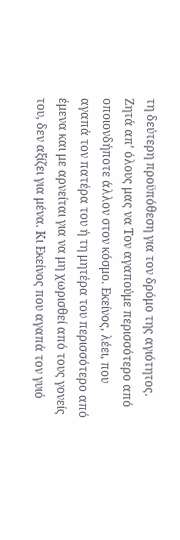τη δεύτερη προϋπόθεση για τον δρόμο της αγιότητος. Ζητά απ’ όλους μας να Τον αγαπούμε περισσότερο από οποιονδήποτε άλλον στον κόσμο. Εκείνος, λέει, που αγαπά τον πατέρα του ή τη μητέρα του περισσότερο από έμενα και με αρνείται για να μη χωρισθεί από τους γονείς του, δεν αξίζει για μένα. Κι Εκείνος που αγαπά τον γυιό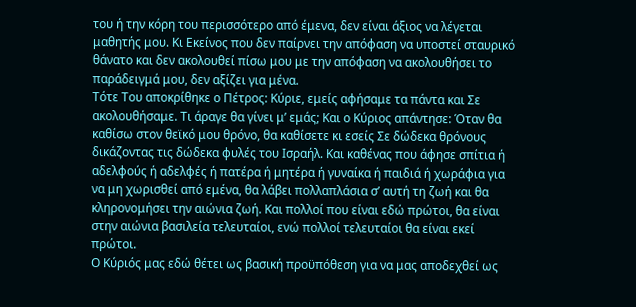του ή την κόρη του περισσότερο από έμενα, δεν είναι άξιος να λέγεται μαθητής μου. Κι Εκείνος που δεν παίρνει την απόφαση να υποστεί σταυρικό θάνατο και δεν ακολουθεί πίσω μου με την απόφαση να ακολουθήσει το παράδειγμά μου, δεν αξίζει για μένα.
Τότε Του αποκρίθηκε ο Πέτρος: Κύριε, εμείς αφήσαμε τα πάντα και Σε ακολουθήσαμε. Τι άραγε θα γίνει μ’ εμάς; Και ο Κύριος απάντησε: Όταν θα καθίσω στον θεϊκό μου θρόνο, θα καθίσετε κι εσείς Σε δώδεκα θρόνους δικάζοντας τις δώδεκα φυλές του Ισραήλ. Και καθένας που άφησε σπίτια ή αδελφούς ή αδελφές ή πατέρα ή μητέρα ή γυναίκα ή παιδιά ή χωράφια για να μη χωρισθεί από εμένα, θα λάβει πολλαπλάσια σ’ αυτή τη ζωή και θα κληρονομήσει την αιώνια ζωή. Και πολλοί που είναι εδώ πρώτοι, θα είναι στην αιώνια βασιλεία τελευταίοι, ενώ πολλοί τελευταίοι θα είναι εκεί πρώτοι.
Ο Κύριός μας εδώ θέτει ως βασική προϋπόθεση για να μας αποδεχθεί ως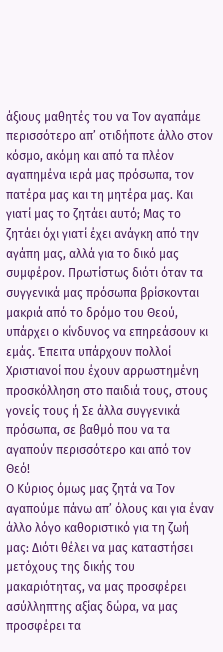άξιους μαθητές του να Τον αγαπάμε περισσότερο απ’ οτιδήποτε άλλο στον κόσμο, ακόμη και από τα πλέον αγαπημένα ιερά μας πρόσωπα, τον πατέρα μας και τη μητέρα μας. Και γιατί μας το ζητάει αυτό; Μας το ζητάει όχι γιατί έχει ανάγκη από την αγάπη μας, αλλά για το δικό μας συμφέρον. Πρωτίστως διότι όταν τα συγγενικά μας πρόσωπα βρίσκονται μακριά από το δρόμο του Θεού, υπάρχει ο κίνδυνος να επηρεάσουν κι εμάς. Έπειτα υπάρχουν πολλοί Χριστιανοί που έχουν αρρωστημένη προσκόλληση στο παιδιά τους, στους γονείς τους ή Σε άλλα συγγενικά πρόσωπα, σε βαθμό που να τα αγαπούν περισσότερο και από τον Θεό!
Ο Κύριος όμως μας ζητά να Τον αγαπούμε πάνω απ’ όλους και για έναν άλλο λόγο καθοριστικό για τη ζωή μας: Διότι θέλει να μας καταστήσει μετόχους της δικής του μακαριότητας, να μας προσφέρει ασύλληπτης αξίας δώρα, να μας προσφέρει τα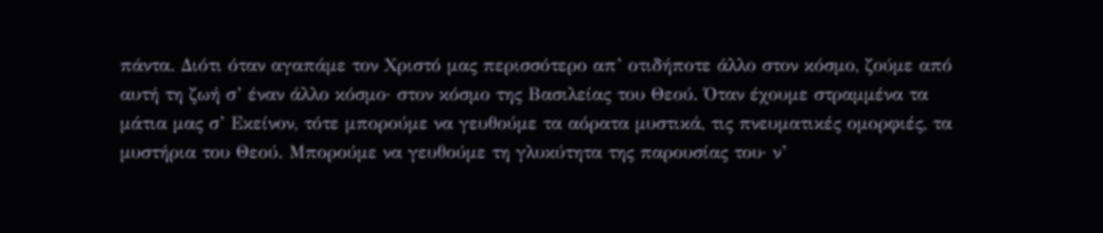πάντα. Διότι όταν αγαπάμε τον Χριστό μας περισσότερο απ’ οτιδήποτε άλλο στον κόσμο, ζούμε από αυτή τη ζωή σ’ έναν άλλο κόσμο· στον κόσμο της Βασιλείας του Θεού. Όταν έχουμε στραμμένα τα μάτια μας σ’ Εκείνον, τότε μπορούμε να γευθούμε τα αόρατα μυστικά, τις πνευματικές ομορφιές, τα μυστήρια του Θεού. Μπορούμε να γευθούμε τη γλυκύτητα της παρουσίας του· ν’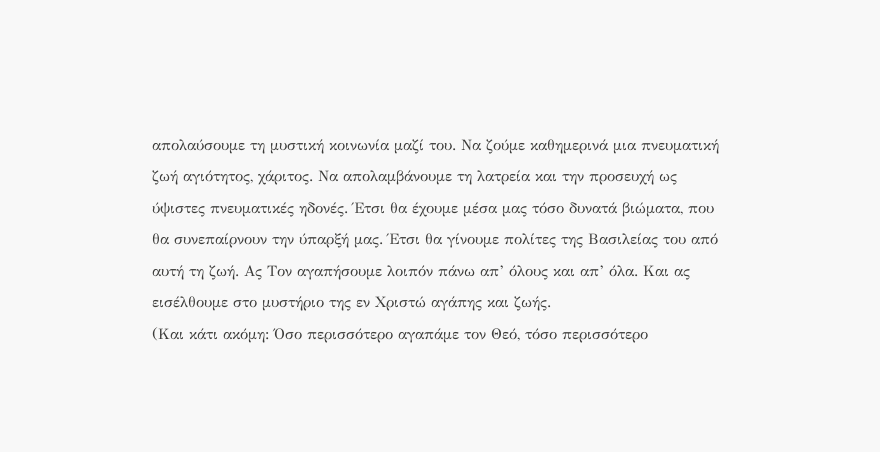απολαύσουμε τη μυστική κοινωνία μαζί του. Να ζούμε καθημερινά μια πνευματική ζωή αγιότητος, χάριτος. Να απολαμβάνουμε τη λατρεία και την προσευχή ως ύψιστες πνευματικές ηδονές. Έτσι θα έχουμε μέσα μας τόσο δυνατά βιώματα, που θα συνεπαίρνουν την ύπαρξή μας. Έτσι θα γίνουμε πολίτες της Βασιλείας του από αυτή τη ζωή. Ας Τον αγαπήσουμε λοιπόν πάνω απ’ όλους και απ’ όλα. Και ας εισέλθουμε στο μυστήριο της εν Χριστώ αγάπης και ζωής.
(Και κάτι ακόμη: Όσο περισσότερο αγαπάμε τον Θεό, τόσο περισσότερο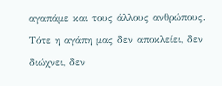αγαπάμε και τους άλλους ανθρώπους. Τότε η αγάπη μας δεν αποκλείει, δεν διώχνει, δεν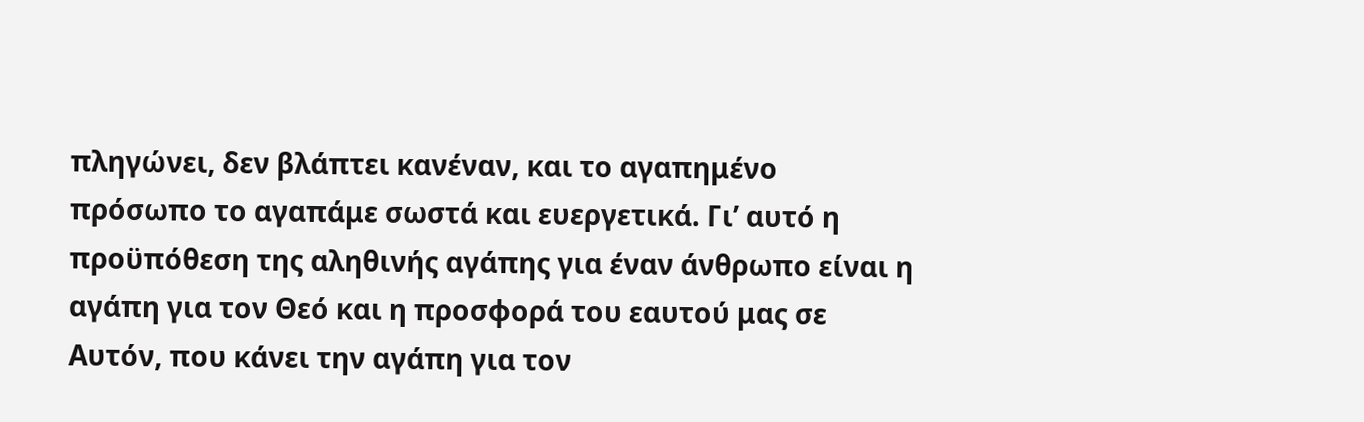πληγώνει, δεν βλάπτει κανέναν, και το αγαπημένο πρόσωπο το αγαπάμε σωστά και ευεργετικά. Γι’ αυτό η προϋπόθεση της αληθινής αγάπης για έναν άνθρωπο είναι η αγάπη για τον Θεό και η προσφορά του εαυτού μας σε Αυτόν, που κάνει την αγάπη για τον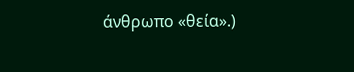άνθρωπο «θεία».)